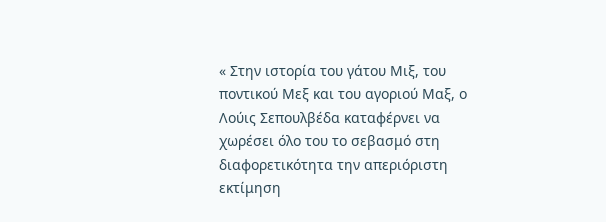« Στην ιστορία του γάτου Μιξ, του ποντικού Μεξ και του αγοριού Μαξ, ο Λούις Σεπουλβέδα καταφέρνει να χωρέσει όλο του το σεβασμό στη διαφορετικότητα την απεριόριστη εκτίμηση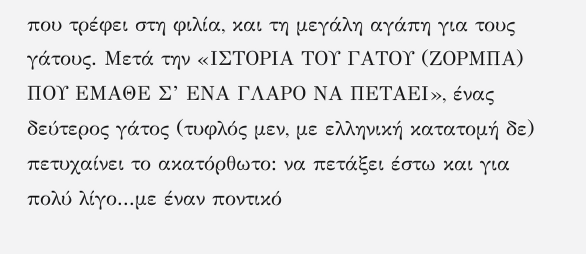που τρέφει στη φιλία, και τη μεγάλη αγάπη για τους γάτους. Μετά την «ΙΣΤΟΡΙΑ ΤΟΥ ΓΑΤΟΥ (ΖΟΡΜΠΑ) ΠΟΥ ΕΜΑΘΕ Σ’ ΕΝΑ ΓΛΑΡΟ ΝΑ ΠΕΤΑΕΙ», ένας δεύτερος γάτος (τυφλός μεν, με ελληνική κατατομή δε) πετυχαίνει το ακατόρθωτο: να πετάξει έστω και για πολύ λίγο...με έναν ποντικό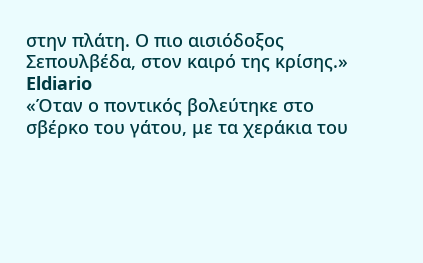στην πλάτη. Ο πιο αισιόδοξος Σεπουλβέδα, στον καιρό της κρίσης.»
Eldiario
«Όταν ο ποντικός βολεύτηκε στο σβέρκο του γάτου, με τα χεράκια του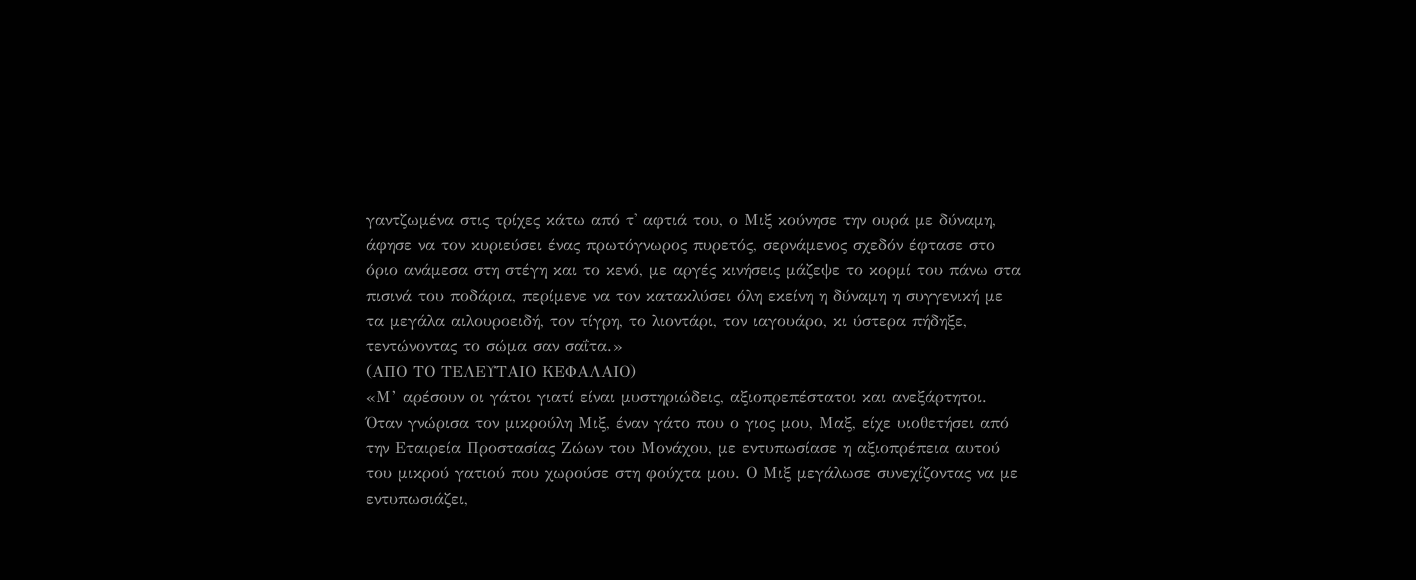γαντζωμένα στις τρίχες κάτω από τ' αφτιά του, ο Μιξ κούνησε την ουρά με δύναμη, άφησε να τον κυριεύσει ένας πρωτόγνωρος πυρετός, σερνάμενος σχεδόν έφτασε στο όριο ανάμεσα στη στέγη και το κενό, με αργές κινήσεις μάζεψε το κορμί του πάνω στα πισινά του ποδάρια, περίμενε να τον κατακλύσει όλη εκείνη η δύναμη η συγγενική με τα μεγάλα αιλουροειδή, τον τίγρη, το λιοντάρι, τον ιαγουάρο, κι ύστερα πήδηξε, τεντώνοντας το σώμα σαν σαΐτα.»
(ΑΠΟ ΤΟ ΤΕΛΕΥΤΑΙΟ ΚΕΦΑΛΑΙΟ)
«Μ’ αρέσουν οι γάτοι γιατί είναι μυστηριώδεις, αξιοπρεπέστατοι και ανεξάρτητοι. Όταν γνώρισα τον μικρούλη Μιξ, έναν γάτο που ο γιος μου, Μαξ, είχε υιοθετήσει από την Εταιρεία Προστασίας Ζώων του Μονάχου, με εντυπωσίασε η αξιοπρέπεια αυτού του μικρού γατιού που χωρούσε στη φούχτα μου. Ο Μιξ μεγάλωσε συνεχίζοντας να με εντυπωσιάζει,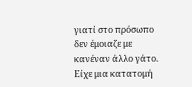γιατί στο πρόσωπο δεν έμοιαζε με κανέναν άλλο γάτο. Είχε μια κατατομή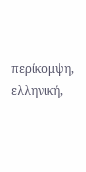περίκομψη, ελληνική,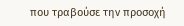που τραβούσε την προσοχή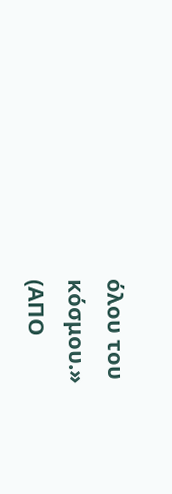όλου του
κόσμου.»
(ΑΠΟ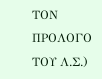ΤΟΝ ΠΡΟΛΟΓΟ ΤΟΥ Λ.Σ.)